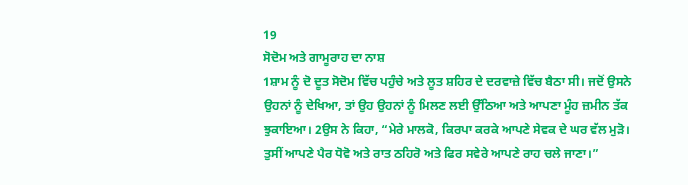19
ਸੋਦੋਮ ਅਤੇ ਗਾਮੂਰਾਹ ਦਾ ਨਾਸ਼
1ਸ਼ਾਮ ਨੂੰ ਦੋ ਦੂਤ ਸੋਦੋਮ ਵਿੱਚ ਪਹੁੰਚੇ ਅਤੇ ਲੂਤ ਸ਼ਹਿਰ ਦੇ ਦਰਵਾਜ਼ੇ ਵਿੱਚ ਬੈਠਾ ਸੀ। ਜਦੋਂ ਉਸਨੇ ਉਹਨਾਂ ਨੂੰ ਦੇਖਿਆ, ਤਾਂ ਉਹ ਉਹਨਾਂ ਨੂੰ ਮਿਲਣ ਲਈ ਉੱਠਿਆ ਅਤੇ ਆਪਣਾ ਮੂੰਹ ਜ਼ਮੀਨ ਤੱਕ ਝੁਕਾਇਆ। 2ਉਸ ਨੇ ਕਿਹਾ, “ਮੇਰੇ ਮਾਲਕੋ, ਕਿਰਪਾ ਕਰਕੇ ਆਪਣੇ ਸੇਵਕ ਦੇ ਘਰ ਵੱਲ ਮੁੜੋ। ਤੁਸੀਂ ਆਪਣੇ ਪੈਰ ਧੋਵੋ ਅਤੇ ਰਾਤ ਠਹਿਰੋ ਅਤੇ ਫਿਰ ਸਵੇਰੇ ਆਪਣੇ ਰਾਹ ਚਲੇ ਜਾਣਾ।”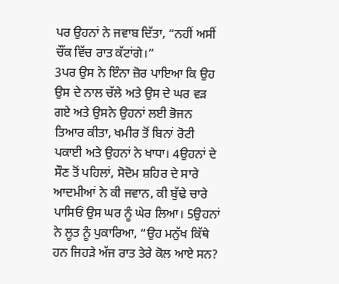ਪਰ ਉਹਨਾਂ ਨੇ ਜਵਾਬ ਦਿੱਤਾ, “ਨਹੀਂ ਅਸੀਂ ਚੌਂਕ ਵਿੱਚ ਰਾਤ ਕੱਟਾਂਗੇ।”
3ਪਰ ਉਸ ਨੇ ਇੰਨਾ ਜ਼ੋਰ ਪਾਇਆ ਕਿ ਉਹ ਉਸ ਦੇ ਨਾਲ ਚੱਲੇ ਅਤੇ ਉਸ ਦੇ ਘਰ ਵੜ ਗਏ ਅਤੇ ਉਸਨੇ ਉਹਨਾਂ ਲਈ ਭੋਜਨ ਤਿਆਰ ਕੀਤਾ, ਖਮੀਰ ਤੋਂ ਬਿਨਾਂ ਰੋਟੀ ਪਕਾਈ ਅਤੇ ਉਹਨਾਂ ਨੇ ਖਾਧਾ। 4ਉਹਨਾਂ ਦੇ ਸੌਣ ਤੋਂ ਪਹਿਲਾਂ, ਸੋਦੋਮ ਸ਼ਹਿਰ ਦੇ ਸਾਰੇ ਆਦਮੀਆਂ ਨੇ ਕੀ ਜਵਾਨ, ਕੀ ਬੁੱਢੇ ਚਾਰੇ ਪਾਸਿਓਂ ਉਸ ਘਰ ਨੂੰ ਘੇਰ ਲਿਆ। 5ਉਹਨਾਂ ਨੇ ਲੂਤ ਨੂੰ ਪੁਕਾਰਿਆ, “ਉਹ ਮਨੁੱਖ ਕਿੱਥੇ ਹਨ ਜਿਹੜੇ ਅੱਜ ਰਾਤ ਤੇਰੇ ਕੋਲ ਆਏ ਸਨ?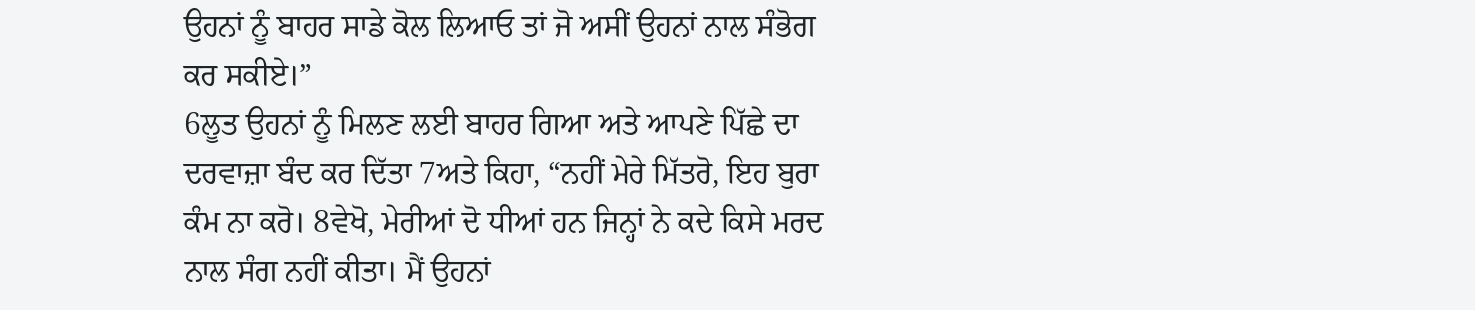ਉਹਨਾਂ ਨੂੰ ਬਾਹਰ ਸਾਡੇ ਕੋਲ ਲਿਆਓ ਤਾਂ ਜੋ ਅਸੀਂ ਉਹਨਾਂ ਨਾਲ ਸੰਭੋਗ ਕਰ ਸਕੀਏ।”
6ਲੂਤ ਉਹਨਾਂ ਨੂੰ ਮਿਲਣ ਲਈ ਬਾਹਰ ਗਿਆ ਅਤੇ ਆਪਣੇ ਪਿੱਛੇ ਦਾ ਦਰਵਾਜ਼ਾ ਬੰਦ ਕਰ ਦਿੱਤਾ 7ਅਤੇ ਕਿਹਾ, “ਨਹੀਂ ਮੇਰੇ ਮਿੱਤਰੋ, ਇਹ ਬੁਰਾ ਕੰਮ ਨਾ ਕਰੋ। 8ਵੇਖੋ, ਮੇਰੀਆਂ ਦੋ ਧੀਆਂ ਹਨ ਜਿਨ੍ਹਾਂ ਨੇ ਕਦੇ ਕਿਸੇ ਮਰਦ ਨਾਲ ਸੰਗ ਨਹੀਂ ਕੀਤਾ। ਮੈਂ ਉਹਨਾਂ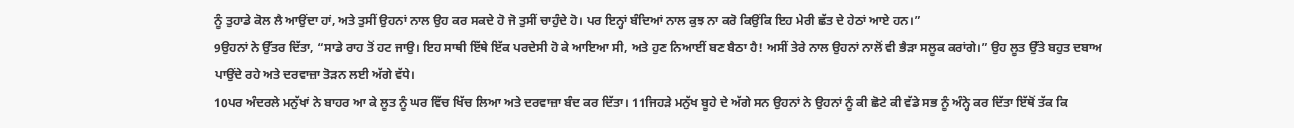ਨੂੰ ਤੁਹਾਡੇ ਕੋਲ ਲੈ ਆਉਂਦਾ ਹਾਂ, ਅਤੇ ਤੁਸੀਂ ਉਹਨਾਂ ਨਾਲ ਉਹ ਕਰ ਸਕਦੇ ਹੋ ਜੋ ਤੁਸੀਂ ਚਾਹੁੰਦੇ ਹੋ। ਪਰ ਇਨ੍ਹਾਂ ਬੰਦਿਆਂ ਨਾਲ ਕੁਝ ਨਾ ਕਰੋ ਕਿਉਂਕਿ ਇਹ ਮੇਰੀ ਛੱਤ ਦੇ ਹੇਠਾਂ ਆਏ ਹਨ।”
9ਉਹਨਾਂ ਨੇ ਉੱਤਰ ਦਿੱਤਾ, “ਸਾਡੇ ਰਾਹ ਤੋਂ ਹਟ ਜਾਉ। ਇਹ ਸਾਥੀ ਇੱਥੇ ਇੱਕ ਪਰਦੇਸੀ ਹੋ ਕੇ ਆਇਆ ਸੀ, ਅਤੇ ਹੁਣ ਨਿਆਈਂ ਬਣ ਬੈਠਾ ਹੈ! ਅਸੀਂ ਤੇਰੇ ਨਾਲ ਉਹਨਾਂ ਨਾਲੋਂ ਵੀ ਭੈੜਾ ਸਲੂਕ ਕਰਾਂਗੇ।” ਉਹ ਲੂਤ ਉੱਤੇ ਬਹੁਤ ਦਬਾਅ ਪਾਉਂਦੇ ਰਹੇ ਅਤੇ ਦਰਵਾਜ਼ਾ ਤੋੜਨ ਲਈ ਅੱਗੇ ਵੱਧੇ।
10ਪਰ ਅੰਦਰਲੇ ਮਨੁੱਖਾਂ ਨੇ ਬਾਹਰ ਆ ਕੇ ਲੂਤ ਨੂੰ ਘਰ ਵਿੱਚ ਖਿੱਚ ਲਿਆ ਅਤੇ ਦਰਵਾਜ਼ਾ ਬੰਦ ਕਰ ਦਿੱਤਾ। 11ਜਿਹੜੇ ਮਨੁੱਖ ਬੂਹੇ ਦੇ ਅੱਗੇ ਸਨ ਉਹਨਾਂ ਨੇ ਉਹਨਾਂ ਨੂੰ ਕੀ ਛੋਟੇ ਕੀ ਵੱਡੇ ਸਭ ਨੂੰ ਅੰਨ੍ਹੇ ਕਰ ਦਿੱਤਾ ਇੱਥੋਂ ਤੱਕ ਕਿ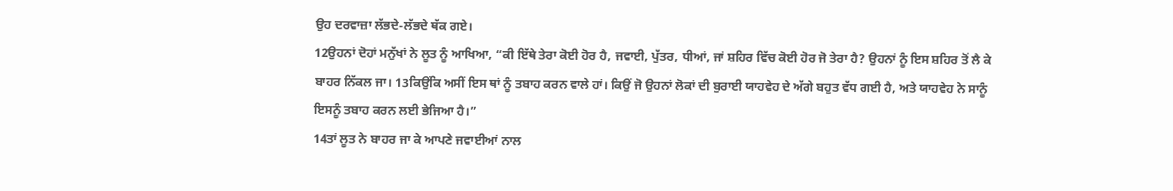ਉਹ ਦਰਵਾਜ਼ਾ ਲੱਭਦੇ-ਲੱਭਦੇ ਥੱਕ ਗਏ।
12ਉਹਨਾਂ ਦੋਹਾਂ ਮਨੁੱਖਾਂ ਨੇ ਲੂਤ ਨੂੰ ਆਖਿਆ, “ਕੀ ਇੱਥੇ ਤੇਰਾ ਕੋਈ ਹੋਰ ਹੈ, ਜਵਾਈ, ਪੁੱਤਰ, ਧੀਆਂ, ਜਾਂ ਸ਼ਹਿਰ ਵਿੱਚ ਕੋਈ ਹੋਰ ਜੋ ਤੇਰਾ ਹੈ? ਉਹਨਾਂ ਨੂੰ ਇਸ ਸ਼ਹਿਰ ਤੋਂ ਲੈ ਕੇ ਬਾਹਰ ਨਿੱਕਲ ਜਾ। 13ਕਿਉਂਕਿ ਅਸੀਂ ਇਸ ਥਾਂ ਨੂੰ ਤਬਾਹ ਕਰਨ ਵਾਲੇ ਹਾਂ। ਕਿਉਂ ਜੋ ਉਹਨਾਂ ਲੋਕਾਂ ਦੀ ਬੁਰਾਈ ਯਾਹਵੇਹ ਦੇ ਅੱਗੇ ਬਹੁਤ ਵੱਧ ਗਈ ਹੈ, ਅਤੇ ਯਾਹਵੇਹ ਨੇ ਸਾਨੂੰ ਇਸਨੂੰ ਤਬਾਹ ਕਰਨ ਲਈ ਭੇਜਿਆ ਹੈ।”
14ਤਾਂ ਲੂਤ ਨੇ ਬਾਹਰ ਜਾ ਕੇ ਆਪਣੇ ਜਵਾਈਆਂ ਨਾਲ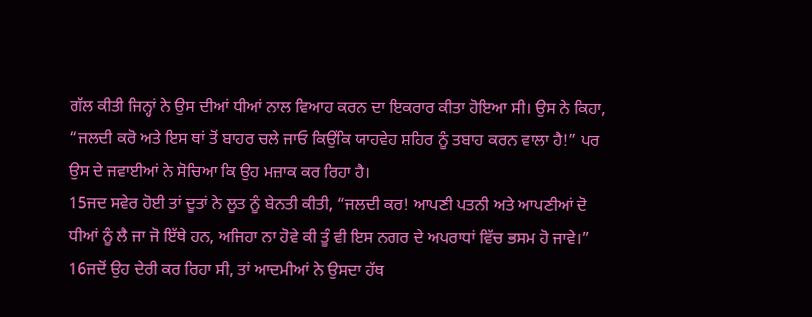ਗੱਲ ਕੀਤੀ ਜਿਨ੍ਹਾਂ ਨੇ ਉਸ ਦੀਆਂ ਧੀਆਂ ਨਾਲ ਵਿਆਹ ਕਰਨ ਦਾ ਇਕਰਾਰ ਕੀਤਾ ਹੋਇਆ ਸੀ। ਉਸ ਨੇ ਕਿਹਾ, “ਜਲਦੀ ਕਰੋ ਅਤੇ ਇਸ ਥਾਂ ਤੋਂ ਬਾਹਰ ਚਲੇ ਜਾਓ ਕਿਉਂਕਿ ਯਾਹਵੇਹ ਸ਼ਹਿਰ ਨੂੰ ਤਬਾਹ ਕਰਨ ਵਾਲਾ ਹੈ!” ਪਰ ਉਸ ਦੇ ਜਵਾਈਆਂ ਨੇ ਸੋਚਿਆ ਕਿ ਉਹ ਮਜ਼ਾਕ ਕਰ ਰਿਹਾ ਹੈ।
15ਜਦ ਸਵੇਰ ਹੋਈ ਤਾਂ ਦੂਤਾਂ ਨੇ ਲੂਤ ਨੂੰ ਬੇਨਤੀ ਕੀਤੀ, “ਜਲਦੀ ਕਰ! ਆਪਣੀ ਪਤਨੀ ਅਤੇ ਆਪਣੀਆਂ ਦੋ ਧੀਆਂ ਨੂੰ ਲੈ ਜਾ ਜੋ ਇੱਥੇ ਹਨ, ਅਜਿਹਾ ਨਾ ਹੋਵੇ ਕੀ ਤੂੰ ਵੀ ਇਸ ਨਗਰ ਦੇ ਅਪਰਾਧਾਂ ਵਿੱਚ ਭਸਮ ਹੋ ਜਾਵੇ।”
16ਜਦੋਂ ਉਹ ਦੇਰੀ ਕਰ ਰਿਹਾ ਸੀ, ਤਾਂ ਆਦਮੀਆਂ ਨੇ ਉਸਦਾ ਹੱਥ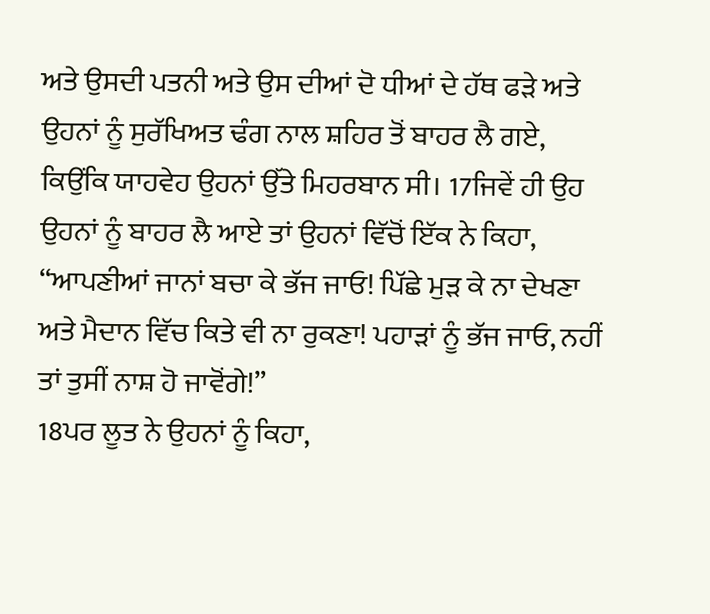ਅਤੇ ਉਸਦੀ ਪਤਨੀ ਅਤੇ ਉਸ ਦੀਆਂ ਦੋ ਧੀਆਂ ਦੇ ਹੱਥ ਫੜੇ ਅਤੇ ਉਹਨਾਂ ਨੂੰ ਸੁਰੱਖਿਅਤ ਢੰਗ ਨਾਲ ਸ਼ਹਿਰ ਤੋਂ ਬਾਹਰ ਲੈ ਗਏ, ਕਿਉਂਕਿ ਯਾਹਵੇਹ ਉਹਨਾਂ ਉੱਤੇ ਮਿਹਰਬਾਨ ਸੀ। 17ਜਿਵੇਂ ਹੀ ਉਹ ਉਹਨਾਂ ਨੂੰ ਬਾਹਰ ਲੈ ਆਏ ਤਾਂ ਉਹਨਾਂ ਵਿੱਚੋਂ ਇੱਕ ਨੇ ਕਿਹਾ, “ਆਪਣੀਆਂ ਜਾਨਾਂ ਬਚਾ ਕੇ ਭੱਜ ਜਾਓ! ਪਿੱਛੇ ਮੁੜ ਕੇ ਨਾ ਦੇਖਣਾ ਅਤੇ ਮੈਦਾਨ ਵਿੱਚ ਕਿਤੇ ਵੀ ਨਾ ਰੁਕਣਾ! ਪਹਾੜਾਂ ਨੂੰ ਭੱਜ ਜਾਓ, ਨਹੀਂ ਤਾਂ ਤੁਸੀਂ ਨਾਸ਼ ਹੋ ਜਾਵੋਂਗੇ!”
18ਪਰ ਲੂਤ ਨੇ ਉਹਨਾਂ ਨੂੰ ਕਿਹਾ,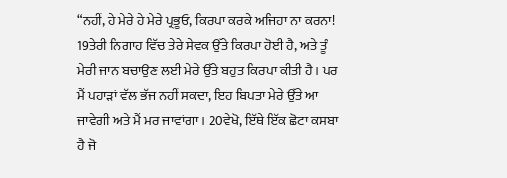“ਨਹੀਂ, ਹੇ ਮੇਰੇ ਹੇ ਮੇਰੇ ਪ੍ਰਭੂਓ, ਕਿਰਪਾ ਕਰਕੇ ਅਜਿਹਾ ਨਾ ਕਰਨਾ! 19ਤੇਰੀ ਨਿਗਾਹ ਵਿੱਚ ਤੇਰੇ ਸੇਵਕ ਉੱਤੇ ਕਿਰਪਾ ਹੋਈ ਹੈ, ਅਤੇ ਤੂੰ ਮੇਰੀ ਜਾਨ ਬਚਾਉਣ ਲਈ ਮੇਰੇ ਉੱਤੇ ਬਹੁਤ ਕਿਰਪਾ ਕੀਤੀ ਹੈ। ਪਰ ਮੈਂ ਪਹਾੜਾਂ ਵੱਲ ਭੱਜ ਨਹੀਂ ਸਕਦਾ, ਇਹ ਬਿਪਤਾ ਮੇਰੇ ਉੱਤੇ ਆ ਜਾਵੇਗੀ ਅਤੇ ਮੈਂ ਮਰ ਜਾਵਾਂਗਾ। 20ਵੇਖੋ, ਇੱਥੇ ਇੱਕ ਛੋਟਾ ਕਸਬਾ ਹੈ ਜੋ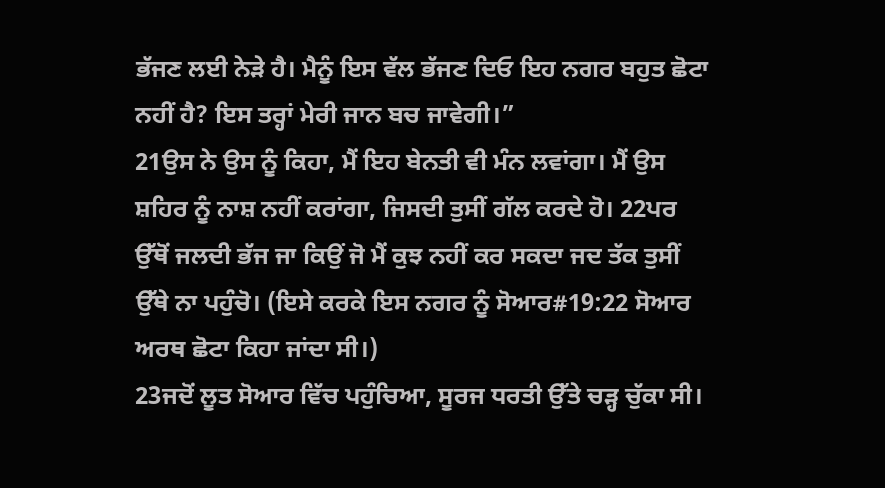ਭੱਜਣ ਲਈ ਨੇੜੇ ਹੈ। ਮੈਨੂੰ ਇਸ ਵੱਲ ਭੱਜਣ ਦਿਓ ਇਹ ਨਗਰ ਬਹੁਤ ਛੋਟਾ ਨਹੀਂ ਹੈ? ਇਸ ਤਰ੍ਹਾਂ ਮੇਰੀ ਜਾਨ ਬਚ ਜਾਵੇਗੀ।”
21ਉਸ ਨੇ ਉਸ ਨੂੰ ਕਿਹਾ, ਮੈਂ ਇਹ ਬੇਨਤੀ ਵੀ ਮੰਨ ਲਵਾਂਗਾ। ਮੈਂ ਉਸ ਸ਼ਹਿਰ ਨੂੰ ਨਾਸ਼ ਨਹੀਂ ਕਰਾਂਗਾ, ਜਿਸਦੀ ਤੁਸੀਂ ਗੱਲ ਕਰਦੇ ਹੋ। 22ਪਰ ਉੱਥੋਂ ਜਲਦੀ ਭੱਜ ਜਾ ਕਿਉਂ ਜੋ ਮੈਂ ਕੁਝ ਨਹੀਂ ਕਰ ਸਕਦਾ ਜਦ ਤੱਕ ਤੁਸੀਂ ਉੱਥੇ ਨਾ ਪਹੁੰਚੋ। (ਇਸੇ ਕਰਕੇ ਇਸ ਨਗਰ ਨੂੰ ਸੋਆਰ#19:22 ਸੋਆਰ ਅਰਥ ਛੋਟਾ ਕਿਹਾ ਜਾਂਦਾ ਸੀ।)
23ਜਦੋਂ ਲੂਤ ਸੋਆਰ ਵਿੱਚ ਪਹੁੰਚਿਆ, ਸੂਰਜ ਧਰਤੀ ਉੱਤੇ ਚੜ੍ਹ ਚੁੱਕਾ ਸੀ।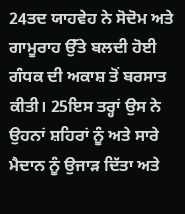24ਤਦ ਯਾਹਵੇਹ ਨੇ ਸੋਦੋਮ ਅਤੇ ਗਾਮੂਰਾਹ ਉੱਤੇ ਬਲਦੀ ਹੋਈ ਗੰਧਕ ਦੀ ਅਕਾਸ਼ ਤੋਂ ਬਰਸਾਤ ਕੀਤੀ। 25ਇਸ ਤਰ੍ਹਾਂ ਉਸ ਨੇ ਉਹਨਾਂ ਸ਼ਹਿਰਾਂ ਨੂੰ ਅਤੇ ਸਾਰੇ ਮੈਦਾਨ ਨੂੰ ਉਜਾੜ ਦਿੱਤਾ ਅਤੇ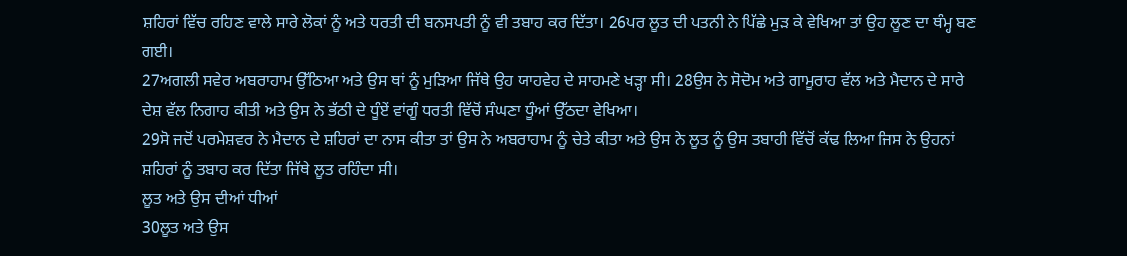ਸ਼ਹਿਰਾਂ ਵਿੱਚ ਰਹਿਣ ਵਾਲੇ ਸਾਰੇ ਲੋਕਾਂ ਨੂੰ ਅਤੇ ਧਰਤੀ ਦੀ ਬਨਸਪਤੀ ਨੂੰ ਵੀ ਤਬਾਹ ਕਰ ਦਿੱਤਾ। 26ਪਰ ਲੂਤ ਦੀ ਪਤਨੀ ਨੇ ਪਿੱਛੇ ਮੁੜ ਕੇ ਵੇਖਿਆ ਤਾਂ ਉਹ ਲੂਣ ਦਾ ਥੰਮ੍ਹ ਬਣ ਗਈ।
27ਅਗਲੀ ਸਵੇਰ ਅਬਰਾਹਾਮ ਉੱਠਿਆ ਅਤੇ ਉਸ ਥਾਂ ਨੂੰ ਮੁੜਿਆ ਜਿੱਥੇ ਉਹ ਯਾਹਵੇਹ ਦੇ ਸਾਹਮਣੇ ਖੜ੍ਹਾ ਸੀ। 28ਉਸ ਨੇ ਸੋਦੋਮ ਅਤੇ ਗਾਮੂਰਾਹ ਵੱਲ ਅਤੇ ਮੈਦਾਨ ਦੇ ਸਾਰੇ ਦੇਸ਼ ਵੱਲ ਨਿਗਾਹ ਕੀਤੀ ਅਤੇ ਉਸ ਨੇ ਭੱਠੀ ਦੇ ਧੂੰਏਂ ਵਾਂਗੂੰ ਧਰਤੀ ਵਿੱਚੋਂ ਸੰਘਣਾ ਧੂੰਆਂ ਉੱਠਦਾ ਵੇਖਿਆ।
29ਸੋ ਜਦੋਂ ਪਰਮੇਸ਼ਵਰ ਨੇ ਮੈਦਾਨ ਦੇ ਸ਼ਹਿਰਾਂ ਦਾ ਨਾਸ ਕੀਤਾ ਤਾਂ ਉਸ ਨੇ ਅਬਰਾਹਾਮ ਨੂੰ ਚੇਤੇ ਕੀਤਾ ਅਤੇ ਉਸ ਨੇ ਲੂਤ ਨੂੰ ਉਸ ਤਬਾਹੀ ਵਿੱਚੋਂ ਕੱਢ ਲਿਆ ਜਿਸ ਨੇ ਉਹਨਾਂ ਸ਼ਹਿਰਾਂ ਨੂੰ ਤਬਾਹ ਕਰ ਦਿੱਤਾ ਜਿੱਥੇ ਲੂਤ ਰਹਿੰਦਾ ਸੀ।
ਲੂਤ ਅਤੇ ਉਸ ਦੀਆਂ ਧੀਆਂ
30ਲੂਤ ਅਤੇ ਉਸ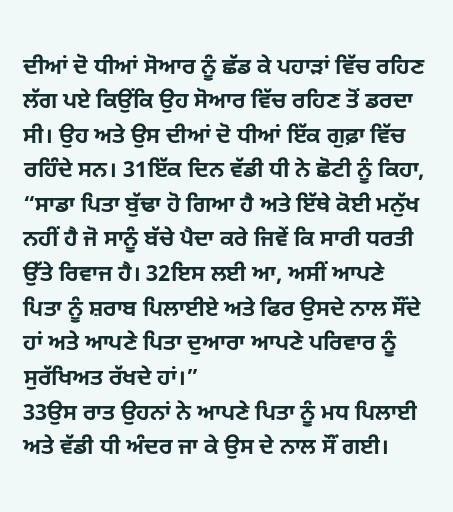ਦੀਆਂ ਦੋ ਧੀਆਂ ਸੋਆਰ ਨੂੰ ਛੱਡ ਕੇ ਪਹਾੜਾਂ ਵਿੱਚ ਰਹਿਣ ਲੱਗ ਪਏ ਕਿਉਂਕਿ ਉਹ ਸੋਆਰ ਵਿੱਚ ਰਹਿਣ ਤੋਂ ਡਰਦਾ ਸੀ। ਉਹ ਅਤੇ ਉਸ ਦੀਆਂ ਦੋ ਧੀਆਂ ਇੱਕ ਗੁਫ਼ਾ ਵਿੱਚ ਰਹਿੰਦੇ ਸਨ। 31ਇੱਕ ਦਿਨ ਵੱਡੀ ਧੀ ਨੇ ਛੋਟੀ ਨੂੰ ਕਿਹਾ, “ਸਾਡਾ ਪਿਤਾ ਬੁੱਢਾ ਹੋ ਗਿਆ ਹੈ ਅਤੇ ਇੱਥੇ ਕੋਈ ਮਨੁੱਖ ਨਹੀਂ ਹੈ ਜੋ ਸਾਨੂੰ ਬੱਚੇ ਪੈਦਾ ਕਰੇ ਜਿਵੇਂ ਕਿ ਸਾਰੀ ਧਰਤੀ ਉੱਤੇ ਰਿਵਾਜ ਹੈ। 32ਇਸ ਲਈ ਆ, ਅਸੀਂ ਆਪਣੇ ਪਿਤਾ ਨੂੰ ਸ਼ਰਾਬ ਪਿਲਾਈਏ ਅਤੇ ਫਿਰ ਉਸਦੇ ਨਾਲ ਸੌਂਦੇ ਹਾਂ ਅਤੇ ਆਪਣੇ ਪਿਤਾ ਦੁਆਰਾ ਆਪਣੇ ਪਰਿਵਾਰ ਨੂੰ ਸੁਰੱਖਿਅਤ ਰੱਖਦੇ ਹਾਂ।”
33ਉਸ ਰਾਤ ਉਹਨਾਂ ਨੇ ਆਪਣੇ ਪਿਤਾ ਨੂੰ ਮਧ ਪਿਲਾਈ ਅਤੇ ਵੱਡੀ ਧੀ ਅੰਦਰ ਜਾ ਕੇ ਉਸ ਦੇ ਨਾਲ ਸੌਂ ਗਈ।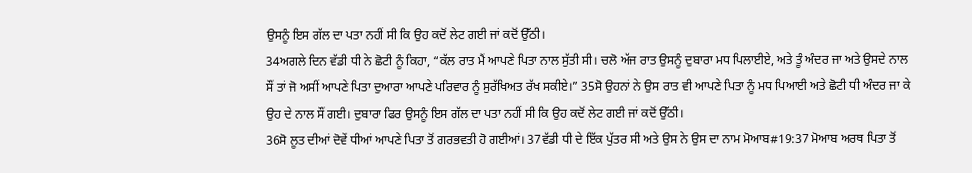ਉਸਨੂੰ ਇਸ ਗੱਲ ਦਾ ਪਤਾ ਨਹੀਂ ਸੀ ਕਿ ਉਹ ਕਦੋਂ ਲੇਟ ਗਈ ਜਾਂ ਕਦੋਂ ਉੱਠੀ।
34ਅਗਲੇ ਦਿਨ ਵੱਡੀ ਧੀ ਨੇ ਛੋਟੀ ਨੂੰ ਕਿਹਾ, “ਕੱਲ ਰਾਤ ਮੈਂ ਆਪਣੇ ਪਿਤਾ ਨਾਲ ਸੁੱਤੀ ਸੀ। ਚਲੋ ਅੱਜ ਰਾਤ ਉਸਨੂੰ ਦੁਬਾਰਾ ਮਧ ਪਿਲਾਈਏ, ਅਤੇ ਤੂੰ ਅੰਦਰ ਜਾ ਅਤੇ ਉਸਦੇ ਨਾਲ ਸੌਂ ਤਾਂ ਜੋ ਅਸੀਂ ਆਪਣੇ ਪਿਤਾ ਦੁਆਰਾ ਆਪਣੇ ਪਰਿਵਾਰ ਨੂੰ ਸੁਰੱਖਿਅਤ ਰੱਖ ਸਕੀਏ।” 35ਸੋ ਉਹਨਾਂ ਨੇ ਉਸ ਰਾਤ ਵੀ ਆਪਣੇ ਪਿਤਾ ਨੂੰ ਮਧ ਪਿਆਈ ਅਤੇ ਛੋਟੀ ਧੀ ਅੰਦਰ ਜਾ ਕੇ ਉਹ ਦੇ ਨਾਲ ਸੌਂ ਗਈ। ਦੁਬਾਰਾ ਫਿਰ ਉਸਨੂੰ ਇਸ ਗੱਲ ਦਾ ਪਤਾ ਨਹੀਂ ਸੀ ਕਿ ਉਹ ਕਦੋਂ ਲੇਟ ਗਈ ਜਾਂ ਕਦੋਂ ਉੱਠੀ।
36ਸੋ ਲੂਤ ਦੀਆਂ ਦੋਵੇਂ ਧੀਆਂ ਆਪਣੇ ਪਿਤਾ ਤੋਂ ਗਰਭਵਤੀ ਹੋ ਗਈਆਂ। 37ਵੱਡੀ ਧੀ ਦੇ ਇੱਕ ਪੁੱਤਰ ਸੀ ਅਤੇ ਉਸ ਨੇ ਉਸ ਦਾ ਨਾਮ ਮੋਆਬ#19:37 ਮੋਆਬ ਅਰਥ ਪਿਤਾ ਤੋਂ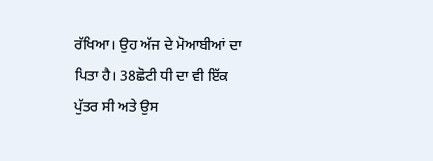ਰੱਖਿਆ। ਉਹ ਅੱਜ ਦੇ ਮੋਆਬੀਆਂ ਦਾ ਪਿਤਾ ਹੈ। 38ਛੋਟੀ ਧੀ ਦਾ ਵੀ ਇੱਕ ਪੁੱਤਰ ਸੀ ਅਤੇ ਉਸ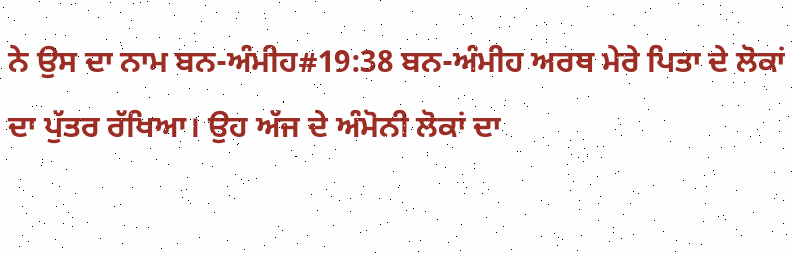ਨੇ ਉਸ ਦਾ ਨਾਮ ਬਨ-ਅੰਮੀਹ#19:38 ਬਨ-ਅੰਮੀਹ ਅਰਥ ਮੇਰੇ ਪਿਤਾ ਦੇ ਲੋਕਾਂ ਦਾ ਪੁੱਤਰ ਰੱਖਿਆ। ਉਹ ਅੱਜ ਦੇ ਅੰਮੋਨੀ ਲੋਕਾਂ ਦਾ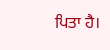ਪਿਤਾ ਹੈ।